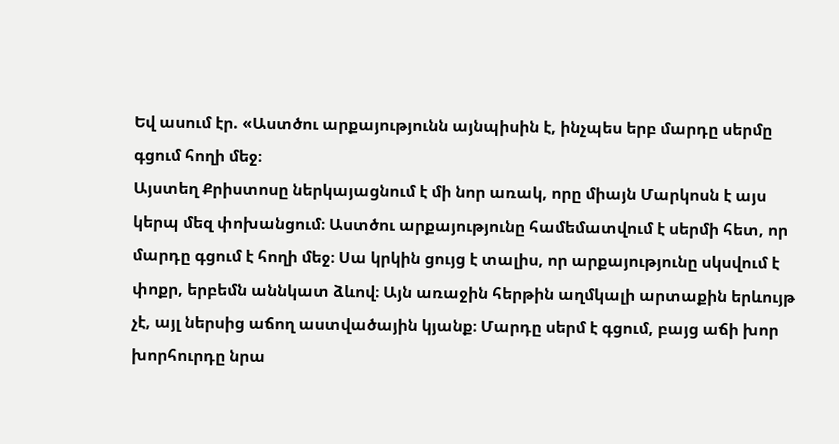Եվ ասում էր. «Աստծու արքայությունն այնպիսին է, ինչպես երբ մարդը սերմը գցում հողի մեջ։
Այստեղ Քրիստոսը ներկայացնում է մի նոր առակ, որը միայն Մարկոսն է այս կերպ մեզ փոխանցում։ Աստծու արքայությունը համեմատվում է սերմի հետ, որ մարդը գցում է հողի մեջ։ Սա կրկին ցույց է տալիս, որ արքայությունը սկսվում է փոքր, երբեմն աննկատ ձևով։ Այն առաջին հերթին աղմկալի արտաքին երևույթ չէ, այլ ներսից աճող աստվածային կյանք։ Մարդը սերմ է գցում, բայց աճի խոր խորհուրդը նրա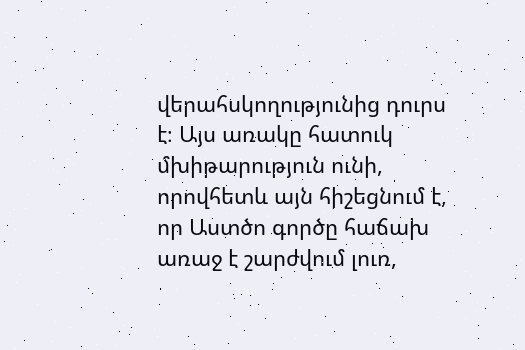վերահսկողությունից դուրս է։ Այս առակը հատուկ մխիթարություն ունի, որովհետև այն հիշեցնում է, որ Աստծո գործը հաճախ առաջ է շարժվում լուռ,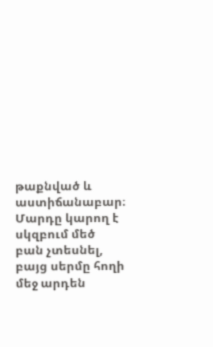թաքնված և աստիճանաբար։ Մարդը կարող է սկզբում մեծ բան չտեսնել, բայց սերմը հողի մեջ արդեն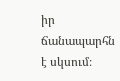իր ճանապարհն է սկսում։